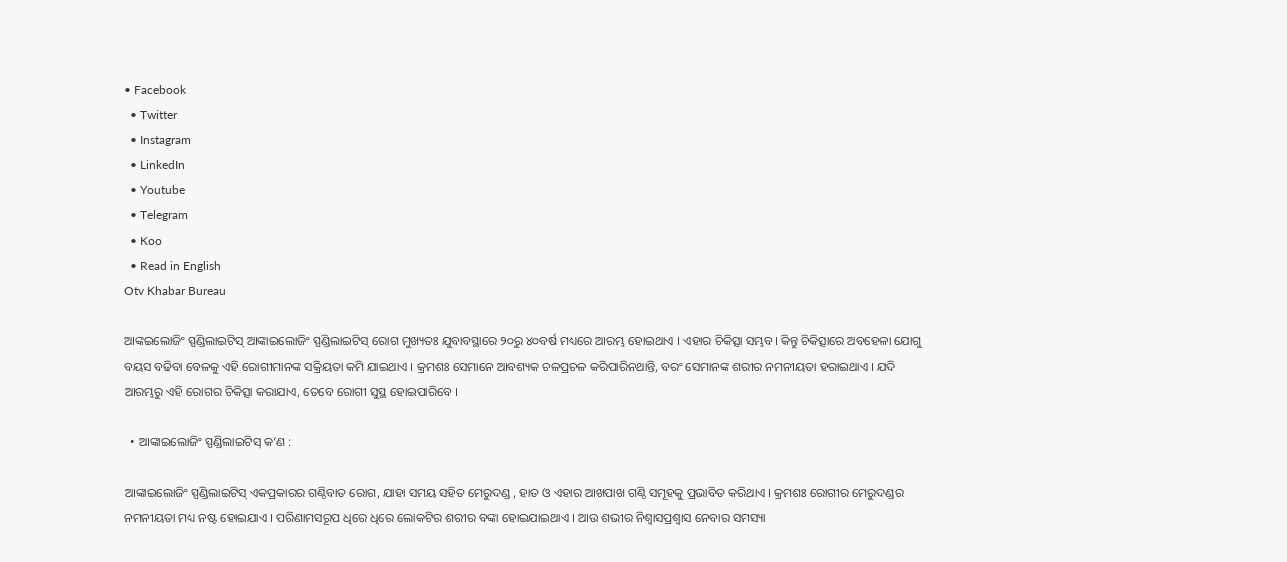• Facebook
  • Twitter
  • Instagram
  • LinkedIn
  • Youtube
  • Telegram
  • Koo
  • Read in English
Otv Khabar Bureau

ଆଙ୍କଇଲୋଜିଂ ସ୍ପଣ୍ଡିଲାଇଟିସ୍ ଆଙ୍କାଇଲୋଜିଂ ସ୍ପଣ୍ଡିଲାଇଟିସ୍ ରୋଗ ମୁଖ୍ୟତଃ ଯୁବାବସ୍ଥାରେ ୨୦ରୁ ୪୦ବର୍ଷ ମଧ୍ୟରେ ଆରମ୍ଭ ହୋଇଥାଏ । ଏହାର ଚିକିତ୍ସା ସମ୍ଭବ। କିନ୍ତୁ ଚିକିତ୍ସାରେ ଅବହେଳା ଯୋଗୁ ବୟସ ବଢିବା ବେଳକୁ ଏହି ରୋଗୀମାନଙ୍କ ସକ୍ରିୟତା କମି ଯାଇଥାଏ । କ୍ରମଶଃ ସେମାନେ ଆବଶ୍ୟକ ଚଳପ୍ରଚଳ କରିପାରିନଥାନ୍ତି, ବରଂ ସେମାନଙ୍କ ଶରୀର ନମନୀୟତା ହରାଇଥାଏ । ଯଦି ଆରମ୍ଭରୁ ଏହି ରୋଗର ଚିକିତ୍ସା କରାଯାଏ, ତେବେ ରୋଗୀ ସୁସ୍ଥ ହୋଇପାରିବେ ।

  • ଆଙ୍କାଇଲୋଜିଂ ସ୍ପଣ୍ଡିଲାଇଟିସ୍ କ’ଣ :

ଆଙ୍କାଇଲୋଜିଂ ସ୍ପଣ୍ଡିଲାଇଟିସ୍ ଏକପ୍ରକାରର ଗଣ୍ଠିବାତ ରୋଗ, ଯାହା ସମୟ ସହିତ ମେରୁଦଣ୍ଡ , ହାତ ଓ ଏହାର ଆଖପାଖ ଗଣ୍ଠି ସମୂହକୁ ପ୍ରଭାବିତ କରିଥାଏ । କ୍ରମଶଃ ରୋଗୀର ମେରୁଦଣ୍ଡର ନମନୀୟତା ମଧ୍ୟ ନଷ୍ଟ ହୋଇଯାଏ । ପରିଣାମସରୂପ ଧିରେ ଧିରେ ଲୋକଟିର ଶରୀର ବଙ୍କା ହୋଇଯାଇଥାଏ । ଆଉ ଶଭୀର ନିଶ୍ୱାସପ୍ରଶ୍ୱାସ ନେବାର ସମସ୍ୟା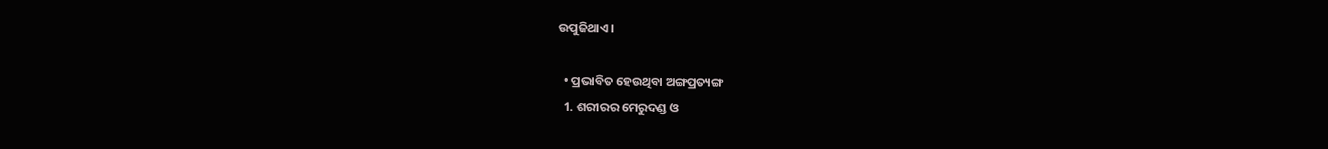ଉପୁଜିଥାଏ।

  • ପ୍ରଭାବିତ ହେଉଥିବା ଅଙ୍ଗପ୍ରତ୍ୟଙ୍ଗ
  1. ଶରୀରର ମେରୁଦଣ୍ଡ ଓ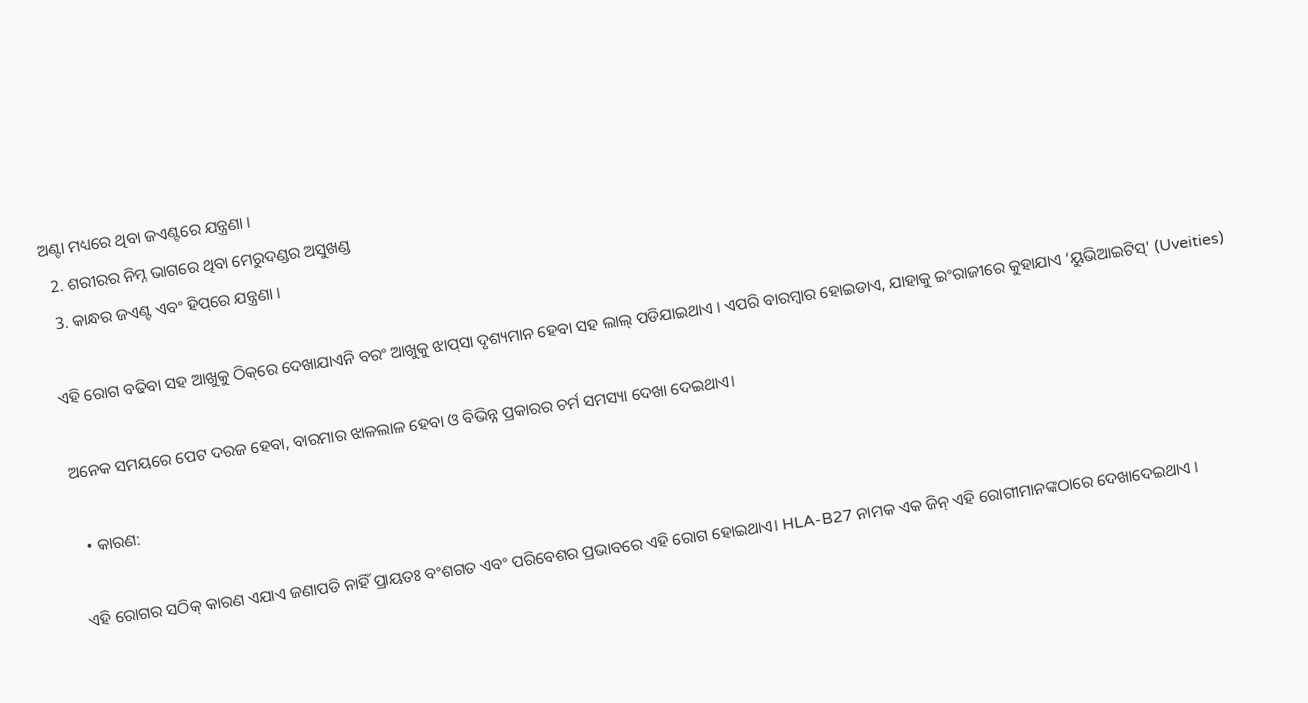ଅଣ୍ଟା ମଧ୍ୟରେ ଥିବା ଜଏଣ୍ଟରେ ଯନ୍ତ୍ରଣା ।
  2. ଶରୀରର ନିମ୍ନ ଭାଗରେ ଥିବା ମେରୁଦଣ୍ଡର ଅସୁଖଣ୍ଡ
  3. କାନ୍ଧର ଜଏଣ୍ଟ ଏବଂ ହିପ୍‌ରେ ଯନ୍ତ୍ରଣା ।

ଏହି ରୋଗ ବଢିବା ସହ ଆଖୁକୁ ଠିକ୍‌ରେ ଦେଖାଯାଏନି ବରଂ ଆଖୁକୁ ଝାପ୍‌ସା ଦୃଶ୍ୟମାନ ହେବା ସହ ଲାଲ୍ ପଡିଯାଇଥାଏ । ଏପରି ବାରମ୍ବାର ହୋଇଡାଏ, ଯାହାକୁ ଇଂରାଜୀରେ କୁହାଯାଏ ‘ୟୁଭିଆଇଟିସ୍' (Uveities)

ଅନେକ ସମୟରେ ପେଟ ଦରଜ ହେବା, ବାରମାର ଝାଳଲାଳ ହେବା ଓ ବିଭିନ୍ନ ପ୍ରକାରର ଚର୍ମ ସମସ୍ୟା ଦେଖା ଦେଇଥାଏ।

  • କାରଣ:

ଏହି ରୋଗର ସଠିକ୍ କାରଣ ଏଯାଏ ଜଣାପଡି ନାହିଁ ପ୍ରାୟତଃ ବଂଶଗତ ଏବଂ ପରିବେଶର ପ୍ରଭାବରେ ଏହି ରୋଗ ହୋଇଥାଏ। HLA-B27 ନାମକ ଏକ ଜିନ୍ ଏହି ରୋଗୀମାନଙ୍କଠାରେ ଦେଖାଦେଇଥାଏ ।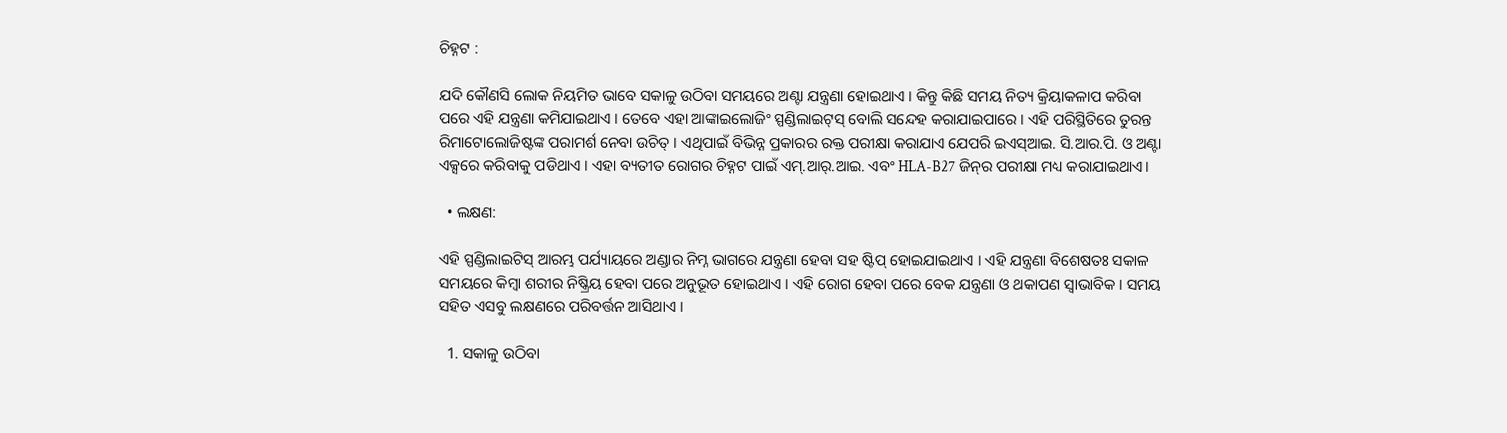ଚିହ୍ନଟ :

ଯଦି କୌଣସି ଲୋକ ନିୟମିତ ଭାବେ ସକାଳୁ ଉଠିବା ସମୟରେ ଅଣ୍ଟା ଯନ୍ତ୍ରଣା ହୋଇଥାଏ । କିନ୍ତୁ କିଛି ସମୟ ନିତ୍ୟ କ୍ରିୟାକଳାପ କରିବା ପରେ ଏହି ଯନ୍ତ୍ରଣା କମିଯାଇଥାଏ । ତେବେ ଏହା ଆଙ୍କାଇଲୋଜିଂ ସ୍ପଣ୍ଡିଲାଇଟ୍‌ସ୍‌ ବୋଲି ସନ୍ଦେହ କରାଯାଇପାରେ । ଏହି ପରିସ୍ଥିତିରେ ତୁରନ୍ତ ରିମାଟୋଲୋଜିଷ୍ଟଙ୍କ ପରାମର୍ଶ ନେବା ଉଚିତ୍ । ଏଥିପାଇଁ ବିଭିନ୍ନ ପ୍ରକାରର ରକ୍ତ ପରୀକ୍ଷା କରାଯାଏ ଯେପରି ଇଏସ୍ଆଇ. ସି.ଆର.ପି. ଓ ଅଣ୍ଟା ଏକ୍ସରେ କରିବାକୁ ପଡିଥାଏ । ଏହା ବ୍ୟତୀତ ରୋଗର ଚିହ୍ନଟ ପାଇଁ ଏମ୍.ଆର୍.ଆଇ. ଏବଂ HLA-B27 ଜିନ୍‌ର ପରୀକ୍ଷା ମଧ୍ୟ କରାଯାଇଥାଏ।

  • ଲକ୍ଷଣ:

ଏହି ସ୍ପଣ୍ଡିଲାଇଟିସ୍ ଆରମ୍ଭ ପର୍ଯ୍ୟାୟରେ ଅଣ୍ଡାର ନିମ୍ନ ଭାଗରେ ଯନ୍ତ୍ରଣା ହେବା ସହ ଷ୍ଟିପ୍ ହୋଇଯାଇଥାଏ । ଏହି ଯନ୍ତ୍ରଣା ବିଶେଷତଃ ସକାଳ ସମୟରେ କିମ୍ବା ଶରୀର ନିଷ୍କ୍ରିୟ ହେବା ପରେ ଅନୁଭୂତ ହୋଇଥାଏ । ଏହି ରୋଗ ହେବା ପରେ ବେକ ଯନ୍ତ୍ରଣା ଓ ଥକାପଣ ସ୍ୱାଭାବିକ । ସମୟ ସହିତ ଏସବୁ ଲକ୍ଷଣରେ ପରିବର୍ତ୍ତନ ଆସିଥାଏ ।

  1. ସକାଳୁ ଉଠିବା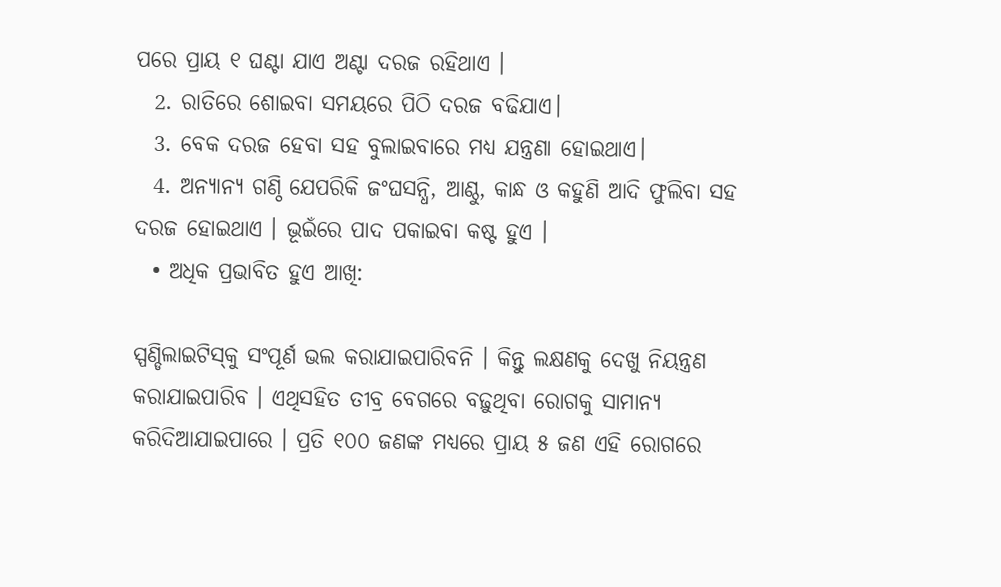ପରେ ପ୍ରାୟ ୧ ଘଣ୍ଟା ଯାଏ ଅଣ୍ଟା ଦରଜ ରହିଥାଏ ।
  2. ରାତିରେ ଶୋଇବା ସମୟରେ ପିଠି ଦରଜ ବଢିଯାଏ।
  3. ବେକ ଦରଜ ହେବା ସହ ବୁଲାଇବାରେ ମଧ୍ୟ ଯନ୍ତ୍ରଣା ହୋଇଥାଏ।
  4. ଅନ୍ୟାନ୍ୟ ଗଣ୍ଠି ଯେପରିକି ଜଂଘସନ୍ଧି, ଆଣ୍ଠୁ, କାନ୍ଧ ଓ କହୁଣି ଆଦି ଫୁଲିବା ସହ ଦରଜ ହୋଇଥାଏ । ଭୂଇଁରେ ପାଦ ପକାଇବା କଷ୍ଟ ହୁଏ ।
  • ଅଧିକ ପ୍ରଭାବିତ ହୁଏ ଆଖି:

ସ୍ପଣ୍ଡିଲାଇଟିସ୍‌କୁ ସଂପୂର୍ଣ ଭଲ କରାଯାଇପାରିବନି । କିନ୍ତୁ ଲକ୍ଷଣକୁ ଦେଖୁ ନିୟନ୍ତ୍ରଣ କରାଯାଇପାରିବ । ଏଥିସହିତ ତୀବ୍ର ବେଗରେ ବଢ଼ୁଥିବା ରୋଗକୁ ସାମାନ୍ୟ କରିଦିଆଯାଇପାରେ । ପ୍ରତି ୧୦୦ ଜଣଙ୍କ ମଧ୍ୟରେ ପ୍ରାୟ ୫ ଜଣ ଏହି ରୋଗରେ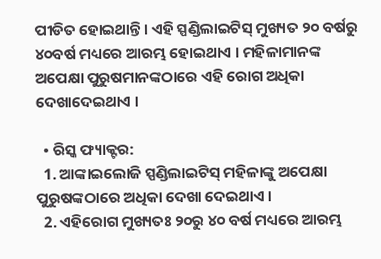ପୀଡିତ ହୋଇଥାନ୍ତି। ଏହି ସ୍ପଣ୍ଡିଲାଇଟିସ୍ ମୁଖ୍ୟତ ୨୦ ବର୍ଷରୁ ୪୦ବର୍ଷ ମଧ୍ୟରେ ଆରମ୍ଭ ହୋଇଥାଏ । ମହିଳାମାନଙ୍କ ଅପେକ୍ଷା ପୁରୁଷମାନଙ୍କଠାରେ ଏହି ରୋଗ ଅଧିକା ଦେଖାଦେଇଥାଏ ।

  • ରିସ୍କ ଫ୍ୟାକ୍ଟର:
  1. ଆଙ୍କାଇଲୋଜି ସ୍ପଣ୍ଡିଲାଇଟିସ୍ ମହିଳାଙ୍କୁ ଅପେକ୍ଷା ପୁରୁଷଙ୍କଠାରେ ଅଧିକା ଦେଖା ଦେଇଥାଏ ।
  2. ଏହିରୋଗ ମୁଖ୍ୟତଃ ୨୦ରୁ ୪୦ ବର୍ଷ ମଧ୍ୟରେ ଆରମ୍ଭ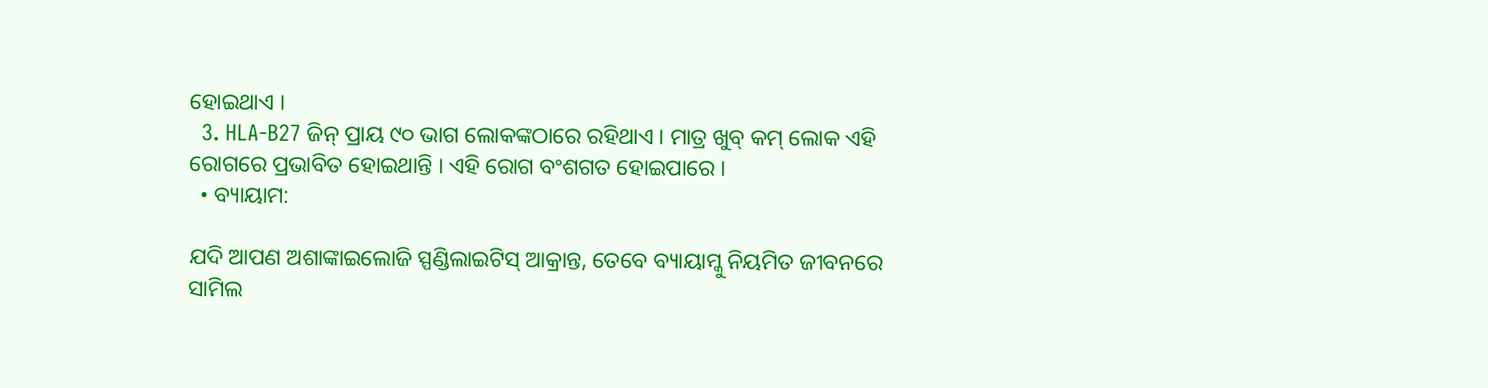ହୋଇଥାଏ ।
  3. HLA-B27 ଜିନ୍ ପ୍ରାୟ ୯୦ ଭାଗ ଲୋକଙ୍କଠାରେ ରହିଥାଏ । ମାତ୍ର ଖୁବ୍ କମ୍ ଲୋକ ଏହି ରୋଗରେ ପ୍ରଭାବିତ ହୋଇଥାନ୍ତି । ଏହି ରୋଗ ବଂଶଗତ ହୋଇପାରେ ।
  • ବ୍ୟାୟାମ:

ଯଦି ଆପଣ ଅଶାଙ୍କାଇଲୋଜି ସ୍ପଣ୍ଡିଲାଇଟିସ୍ ଆକ୍ରାନ୍ତ, ତେବେ ବ୍ୟାୟାମ୍କୁ ନିୟମିତ ଜୀବନରେ ସାମିଲ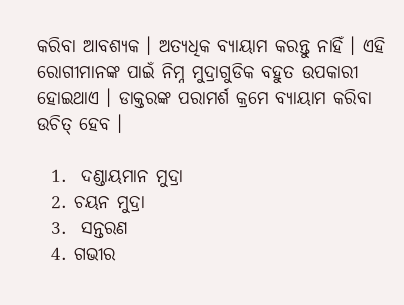କରିବା ଆବଶ୍ୟକ । ଅତ୍ୟଧିକ ବ୍ୟାୟାମ କରନ୍ତୁ ନାହିଁ । ଏହି ରୋଗୀମାନଙ୍କ ପାଇଁ ନିମ୍ନ ମୁଦ୍ରାଗୁଡିକ ବହୁତ ଉପକାରୀ ହୋଇଥାଏ । ଡାକ୍ତରଙ୍କ ପରାମର୍ଶ କ୍ରମେ ବ୍ୟାୟାମ କରିବା ଉଚିତ୍ ହେବ ।

  1.  ଦଣ୍ଡାୟମାନ ମୁଦ୍ରା
  2. ଚୟନ ମୁଦ୍ରା
  3.  ସନ୍ତରଣ
  4. ଗଭୀର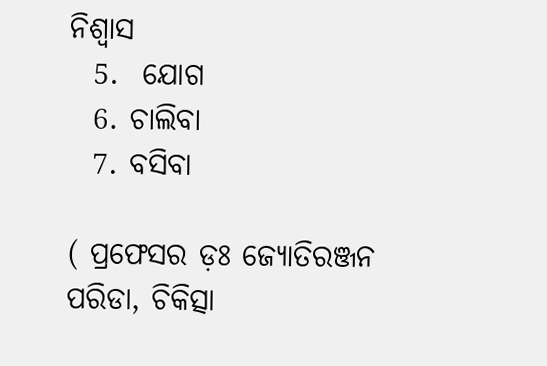ନିଶ୍ବାସ
  5.  ଯୋଗ
  6. ଚାଲିବା
  7. ବସିବା

( ପ୍ରଫେସର ଡ଼ଃ ଜ୍ୟୋତିରଞ୍ଜନ ପରିଡା, ଚିକିତ୍ସା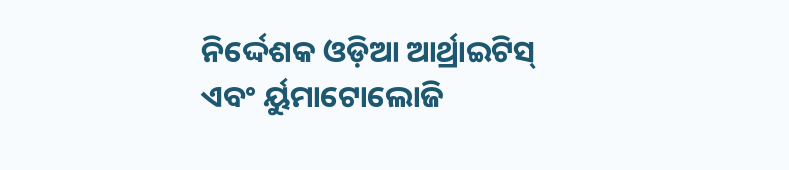ନିର୍ଦ୍ଦେଶକ ଓଡ଼ିଆ ଆର୍ଥ୍ରାଇଟିସ୍‌ ଏବଂ ର୍ୟୁମାଟୋଲୋଜି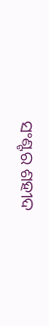ସଂଣ୍ଟର ଶହୀଦ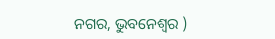ନଗର, ଭୁବନେଶ୍ୱର )